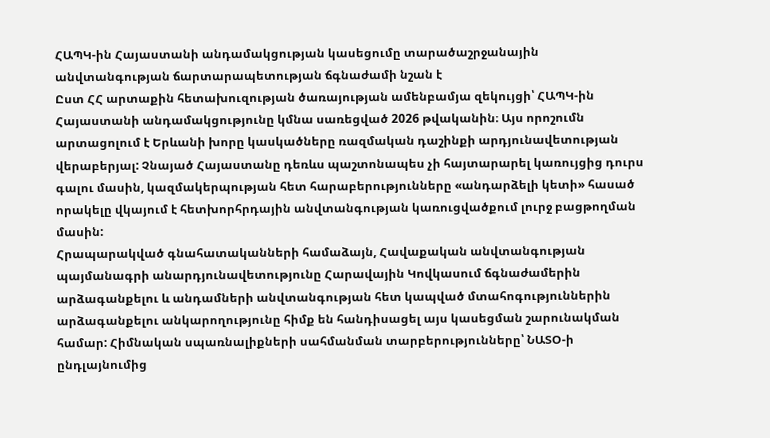ՀԱՊԿ-ին Հայաստանի անդամակցության կասեցումը տարածաշրջանային անվտանգության ճարտարապետության ճգնաժամի նշան է
Ըստ ՀՀ արտաքին հետախուզության ծառայության ամենբամյա զեկույցի՝ ՀԱՊԿ-ին Հայաստանի անդամակցությունը կմնա սառեցված 2026 թվականին։ Այս որոշումն արտացոլում է Երևանի խորը կասկածները ռազմական դաշինքի արդյունավետության վերաբերյալ: Չնայած Հայաստանը դեռևս պաշտոնապես չի հայտարարել կառույցից դուրս գալու մասին, կազմակերպության հետ հարաբերությունները «անդարձելի կետի» հասած որակելը վկայում է հետխորհրդային անվտանգության կառուցվածքում լուրջ բացթողման մասին:
Հրապարակված գնահատականների համաձայն, Հավաքական անվտանգության պայմանագրի անարդյունավետությունը Հարավային Կովկասում ճգնաժամերին արձագանքելու և անդամների անվտանգության հետ կապված մտահոգություններին արձագանքելու անկարողությունը հիմք են հանդիսացել այս կասեցման շարունակման համար: Հիմնական սպառնալիքների սահմանման տարբերությունները՝ ՆԱՏՕ-ի ընդլայնումից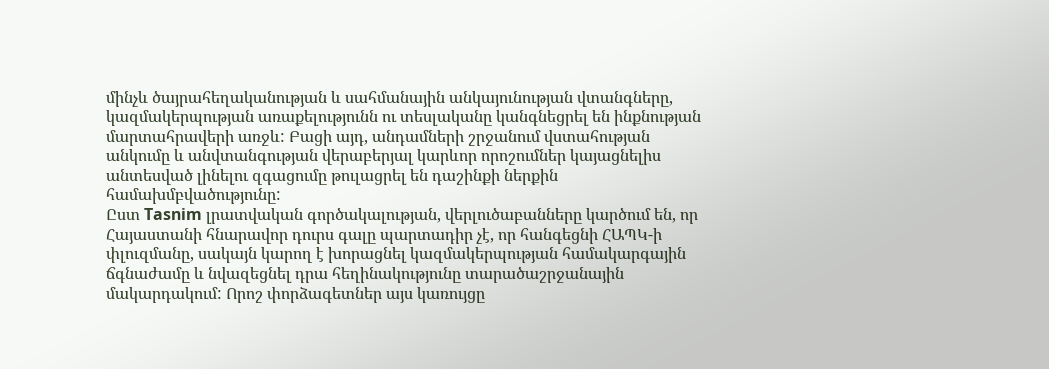մինչև ծայրահեղականության և սահմանային անկայունության վտանգները, կազմակերպության առաքելությունն ու տեսլականը կանգնեցրել են ինքնության մարտահրավերի առջև: Բացի այդ, անդամների շրջանում վստահության անկումը և անվտանգության վերաբերյալ կարևոր որոշումներ կայացնելիս անտեսված լինելու զգացումը թուլացրել են դաշինքի ներքին համախմբվածությունը:
Ըստ Tasnim լրատվական գործակալության, վերլուծաբանները կարծում են, որ Հայաստանի հնարավոր դուրս գալը պարտադիր չէ, որ հանգեցնի ՀԱՊԿ-ի փլուզմանը, սակայն կարող է խորացնել կազմակերպության համակարգային ճգնաժամը և նվազեցնել դրա հեղինակությունը տարածաշրջանային մակարդակում: Որոշ փորձագետներ այս կառույցը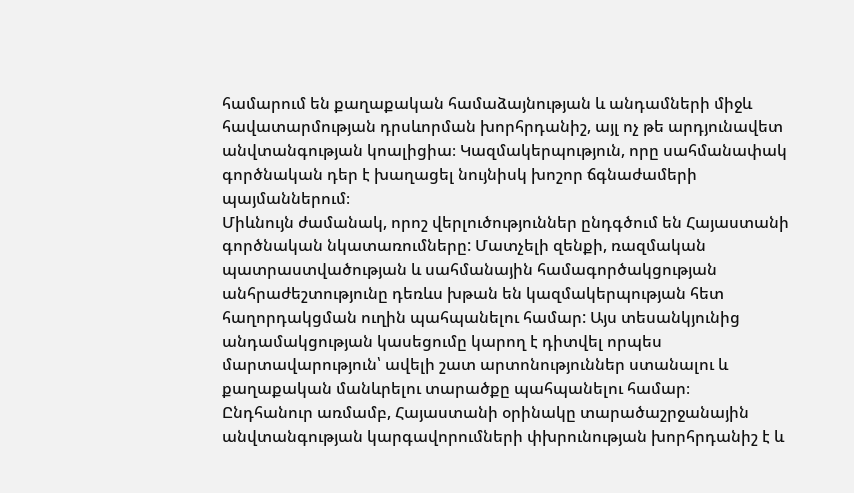համարում են քաղաքական համաձայնության և անդամների միջև հավատարմության դրսևորման խորհրդանիշ, այլ ոչ թե արդյունավետ անվտանգության կոալիցիա։ Կազմակերպություն, որը սահմանափակ գործնական դեր է խաղացել նույնիսկ խոշոր ճգնաժամերի պայմաններում։
Միևնույն ժամանակ, որոշ վերլուծություններ ընդգծում են Հայաստանի գործնական նկատառումները: Մատչելի զենքի, ռազմական պատրաստվածության և սահմանային համագործակցության անհրաժեշտությունը դեռևս խթան են կազմակերպության հետ հաղորդակցման ուղին պահպանելու համար: Այս տեսանկյունից անդամակցության կասեցումը կարող է դիտվել որպես մարտավարություն՝ ավելի շատ արտոնություններ ստանալու և քաղաքական մանևրելու տարածքը պահպանելու համար։
Ընդհանուր առմամբ, Հայաստանի օրինակը տարածաշրջանային անվտանգության կարգավորումների փխրունության խորհրդանիշ է և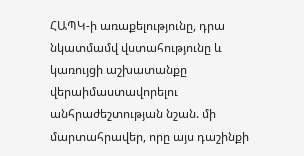ՀԱՊԿ-ի առաքելությունը, դրա նկատմամվ վստահությունը և կառույցի աշխատանքը վերաիմաստավորելու անհրաժեշտության նշան. մի մարտահրավեր, որը այս դաշինքի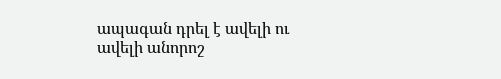ապագան դրել է ավելի ու ավելի անորոշ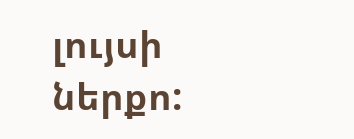լույսի ներքո: